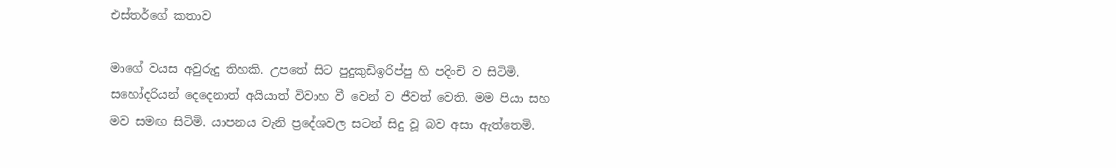එස්තර්ගේ කතාව

මාගේ වයස අවුරුදු තිහකි. උපතේ සිට පුදුකුඩිඉරිප්පු හි පදිංචි ව සිටිමි. සහෝදරියන් දෙදෙනාත් අයියාත් විවාහ වී වෙන් ව ජීවත් වෙති. මම පියා සහ මව සමඟ සිටිමි. යාපනය වැනි ප්‍රදේශවල සටන් සිදු වූ බව අසා ඇත්තෙමි.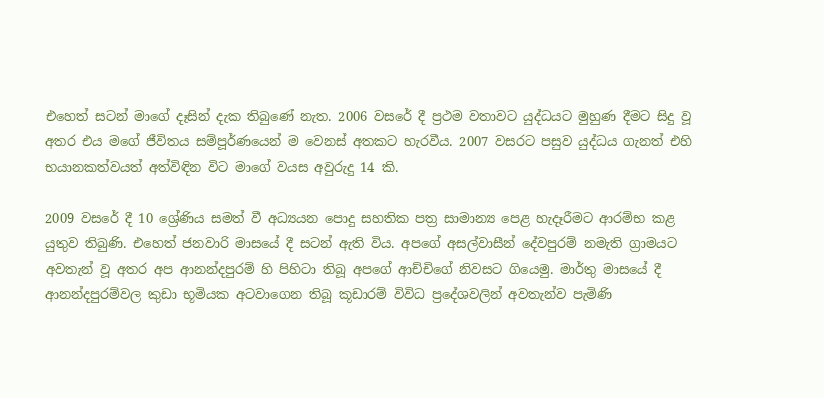එහෙත් සටන් මාගේ දෑසින් දැක තිබුණේ නැත. 2006 වසරේ දී ප්‍රථම වතාවට යුද්ධයට මුහුණ දීමට සිදු වූ අතර එය මගේ ජීවිතය සම්පූර්ණයෙන් ම වෙනස් අතකට හැරවීය. 2007 වසරට පසුව යුද්ධය ගැනත් එහි භයානකත්වයත් අත්විඳින විට මාගේ වයස අවුරුදු 14 කි.

2009 වසරේ දී 10 ශ්‍රේණිය සමත් වී අධ්‍යයන පොදු සහතික පත්‍ර සාමාන්‍ය පෙළ හැදෑරීමට ආරම්භ කළ යුතුව තිබුණි. එහෙත් ජනවාරි මාසයේ දී සටන් ඇති විය. අපගේ අසල්වාසීන් දේවපුරම් නමැති ග්‍රාමයට අවතැන් වූ අතර අප ආනන්දපුරම් හි පිහිටා තිබූ අපගේ ආච්චිගේ නිවසට ගියෙමු. මාර්තු මාසයේ දී ආනන්දපුරම්වල කුඩා භූමියක අටවාගෙන තිබූ කූඩාරම් විවිධ ප්‍රදේශවලින් අවතැන්ව පැමිණි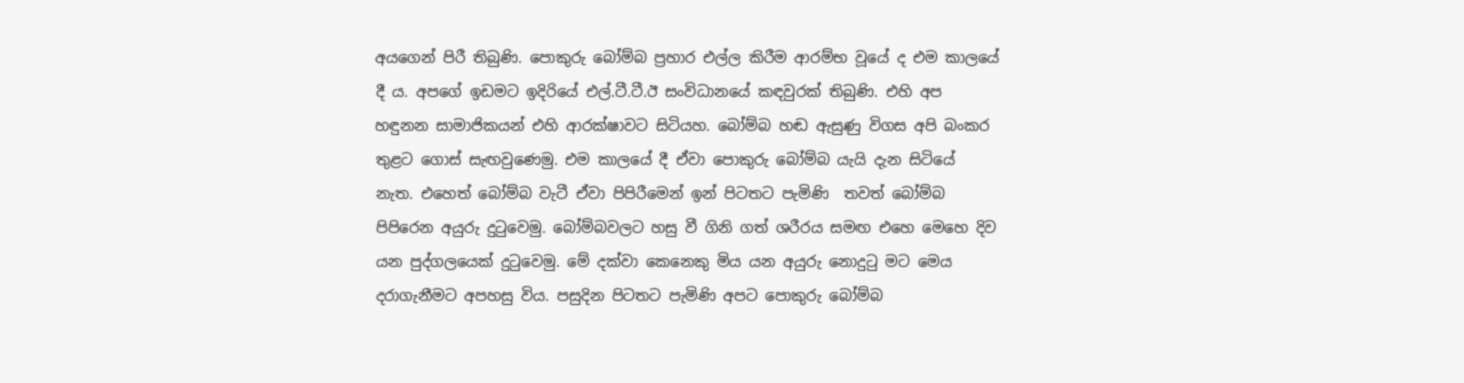අයගෙන් පිරී තිබුණි. පොකුරු බෝම්බ ප්‍රහාර එල්ල කිරීම ආරම්භ වූයේ ද එම කාලයේ දී ය. අපගේ ඉඩමට ඉදිරියේ එල්.ටී.ටී.ඊ සංවිධානයේ කඳවුරක් තිබුණි. එහි අප හඳුනන සාමාජිකයන් එහි ආරක්ෂාවට සිටියහ. බෝම්බ හඬ ඇසුණු විගස අපි බංකර තුළට ගොස් සැඟවුණෙමු. එම කාලයේ දී ඒවා පොකුරු බෝම්බ යැයි දැන සිටියේ නැත. එහෙත් බෝම්බ වැටී ඒවා පිපිරීමෙන් ඉන් පිටතට පැමිණි  තවත් බෝම්බ පිපිරෙන අයුරු දුටුවෙමු. බෝම්බවලට හසු වී ගිනි ගත් ශරීරය සමඟ එහෙ මෙහෙ දිව යන පුද්ගලයෙක් දුටුවෙමු. මේ දක්වා කෙනෙකු මිය යන අයුරු නොදුටු මට මෙය දරාගැනීමට අපහසු විය. පසුදින පිටතට පැමිණි අපට පොකුරු බෝම්බ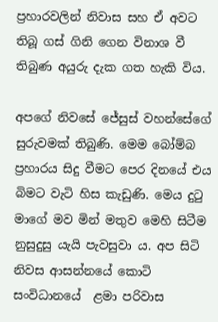ප්‍රහාරවලින් නිවාස සහ ඒ අවට තිබූ ගස් ගිනි ගෙන විනාශ වී තිබුණ අයුරු දැක ගත හැකි විය.

අපගේ නිවසේ ජේසුස් වහන්සේගේ සුරුවමක් තිබුණි. මෙම බෝම්බ ප්‍රහාරය සිදු වීමට පෙර දිනයේ එය බිමට වැටි හිස කැඩුණි. මෙය දුටු මාගේ මව මින් මතුව මෙහි සිටීම නුසුදුසු යැයි පැවසුවා ය. අප සිටි නිවස ආසන්නයේ කොටි සංවිධානයේ  ළමා පරිවාස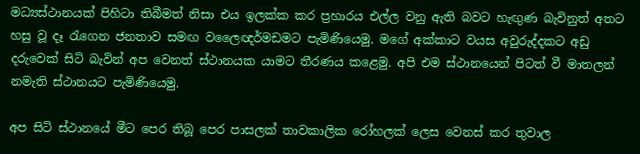මධ්‍යස්ථානයක් පිහිටා තිබීමත් නිසා එය ඉලක්ක කර ප්‍රහාරය එල්ල වනු ඇති බවට හැඟුණ බැවිනුත් අතට හසු වූ දෑ රැගෙන ජනතාව සමඟ වලෛඥර්මඩමට පැමිණියෙමු. මගේ අක්කාට වයස අවුරුද්දකට අඩු දරුවෙක් සිටි බැවින් අප වෙනත් ස්ථානයක යාමට තීරණය කළෙමු. අපි එම ස්ථානයෙන් පිටත් වී මාතලන් නමැති ස්ථානයට පැමිණියෙමු.

අප සිටි ස්ථානයේ මීට පෙර තිබූ පෙර පාසලක් තාවකාලික රෝහලක් ලෙස වෙනස් කර තුවාල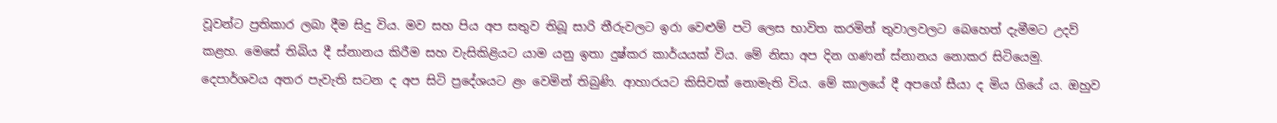වූවන්ට ප්‍රතිකාර ලබා දීම සිදු විය. මව සහ පිය අප සතුව තිබූ සාරි තීරුවලට ඉරා වෙළුම් පටි ලෙස භාවිත කරමින් තුවාලවලට බෙහෙත් දැමීමට උදව් කළහ. මෙසේ තිබිය දී ස්නානය කිරීම සහ වැසිකිළියට යාම යනු ඉතා දුෂ්කර කාර්යයක් විය. මේ නිසා අප දින ගණන් ස්නානය නොකර සිටියෙමු. දෙපාර්ශවය අතර පැවැති සටන ද අප සිටි ප්‍රදේශයට ළං වෙමින් තිබුණි. ආහාරයට කිසිවක් නොමැති විය. මේ කාලයේ දී අපගේ සීයා ද මිය ගියේ ය. ඔහුව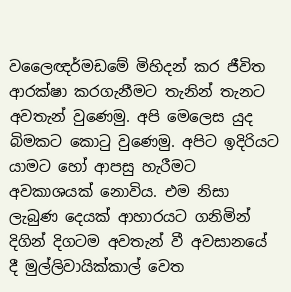වලෛඥර්මඩමේ මිහිදන් කර ජීවිත ආරක්ෂා කරගැනීමට තැනින් තැනට අවතැන් වුණෙමු. අපි මෙලෙස යුද බිමකට කොටු වුණෙමු. අපිට ඉදිරියට යාමට හෝ ආපසු හැරීමට අවකාශයක් නොවිය. එම නිසා ලැබුණ දෙයක් ආහාරයට ගනිමින් දිගින් දිගටම අවතැන් වී අවසානයේ දී මුල්ලිවායික්කාල් වෙත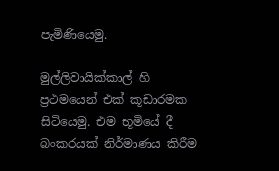පැමිණියෙමු.

මුල්ලිවායික්කාල් හි ප්‍රථමයෙන් එක් කූඩාරමක සිටියෙමු. එම භූමියේ දී බංකරයක් නිර්මාණය කිරීම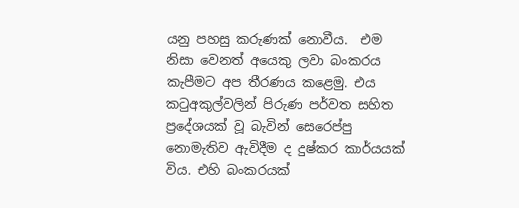යනු පහසු කරුණක් නොවීය.  එම නිසා වෙනත් අයෙකු ලවා බංකරය කැපීමට අප තීරණය කළෙමු. එය කටුඅකුල්වලින් පිරුණ පර්වත සහිත ප්‍රදේශයක් වූ බැවින් සෙරෙප්පු නොමැතිව ඇවිදීම ද දුෂ්කර කාර්යයක් විය. එහි බංකරයක්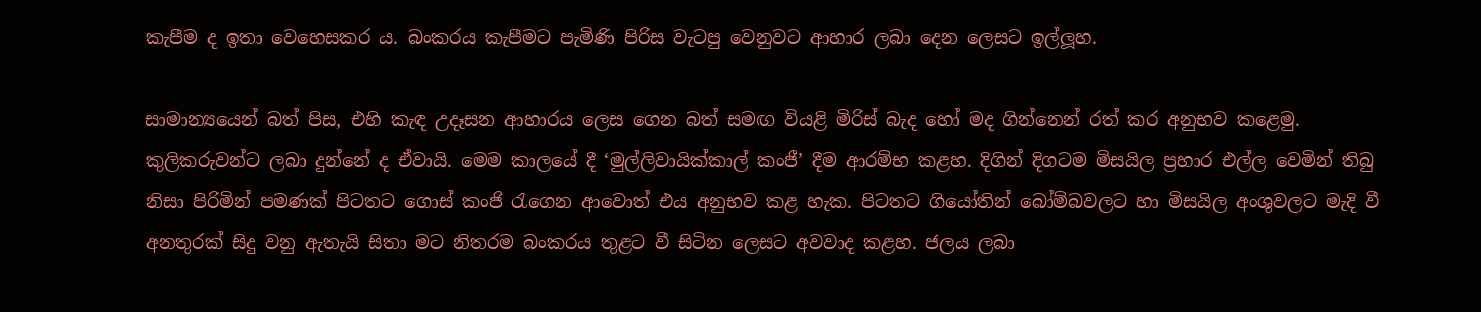කැපීම ද ඉතා වෙහෙසකර ය. බංකරය කැපීමට පැමිණි පිරිස වැටපු වෙනුවට ආහාර ලබා දෙන ලෙසට ඉල්ලූහ.

සාමාන්‍යයෙන් බත් පිස, එහි කැඳ උදෑසන ආහාරය ලෙස ගෙන බත් සමඟ වියළි මිරිස් බැද හෝ මද ගින්නෙන් රත් කර අනුභව කළෙමු. කුලිකරුවන්ට ලබා දුන්නේ ද ඒවායි. මෙම කාලයේ දී ‘මුල්ලිවායික්කාල් කංජී’ දීම ආරම්භ කළහ. දිගින් දිගටම මිසයිල ප්‍රහාර එල්ල වෙමින් තිබු නිසා පිරිමින් පමණක් පිටතට ගොස් කංජි රැගෙන ආවොත් එය අනුභව කළ හැක. පිටතට ගියෝතින් බෝම්බවලට හා මිසයිල අංශුවලට මැදි වී අනතුරක් සිදු වනු ඇතැයි සිතා මට නිතරම බංකරය තුළට වී සිටින ලෙසට අවවාද කළහ. ජලය ලබා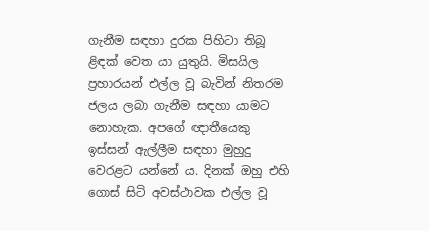ගැනීම සඳහා දුරක පිහිටා තිබූ ළිඳක් වෙත යා යුතුයි. මිසයිල ප්‍රහාරයන් එල්ල වූ බැවින් නිතරම ජලය ලබා ගැනීම සඳහා යාමට නොහැක. අපගේ ඥාතීයෙකු ඉස්සන් ඇල්ලීම සඳහා මුහුදු වෙරළට යන්නේ ය. දිනක් ඔහු එහි ගොස් සිටි අවස්ථාවක එල්ල වූ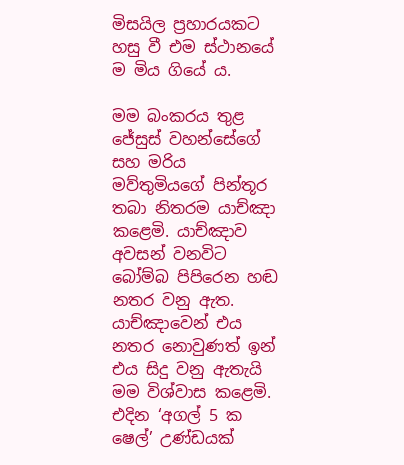මිසයිල ප්‍රහාරයකට හසු වී එම ස්ථානයේ ම මිය ගියේ ය.

මම බංකරය තුළ ජේසුස් වහන්සේගේ සහ මරිය මව්තුමියගේ පින්තූර තබා නිතරම යාච්ඤා කළෙමි. යාච්ඤාව අවසන් වනවිට බෝම්බ පිපිරෙන හඬ නතර වනු ඇත. යාච්ඤාවෙන් එය නතර නොවුණත් ඉන් එය සිදු වනු ඇතැයි මම විශ්වාස කළෙමි. එදින ‘අගල් 5 ක ෂෙල්’ උණ්ඩයක්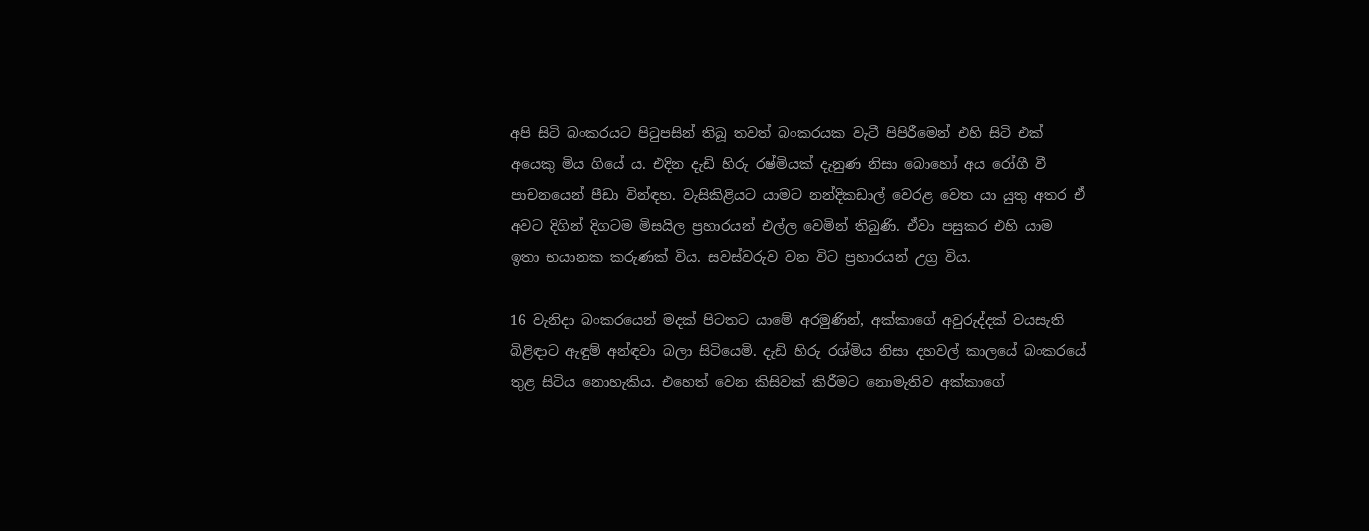අපි සිටි බංකරයට පිටුපසින් තිබූ තවත් බංකරයක වැටී පිපිරීමෙන් එහි සිටි එක් අයෙකු මිය ගියේ ය. එදින දැඩි හිරු රෂ්මියක් දැනුණ නිසා බොහෝ අය රෝගී වී පාචනයෙන් පීඩා වින්ඳහ. වැසිකිළියට යාමට නන්දිකඩාල් වෙරළ වෙත යා යුතු අතර ඒ අවට දිගින් දිගටම මිසයිල ප්‍රහාරයන් එල්ල වෙමින් තිබුණි. ඒවා පසුකර එහි යාම ඉතා භයානක කරුණක් විය. සවස්වරුව වන විට ප්‍රහාරයන් උග්‍ර විය.

16 වැනිදා බංකරයෙන් මදක් පිටතට යාමේ අරමුණින්, අක්කාගේ අවුරුද්දක් වයසැති බිළිඳාට ඇඳුම් අන්ඳවා බලා සිටියෙමි. දැඩි හිරු රශ්මිය නිසා දහවල් කාලයේ බංකරයේ තුළ සිටිය නොහැකිය. එහෙත් වෙන කිසිවක් කිරීමට නොමැතිව අක්කාගේ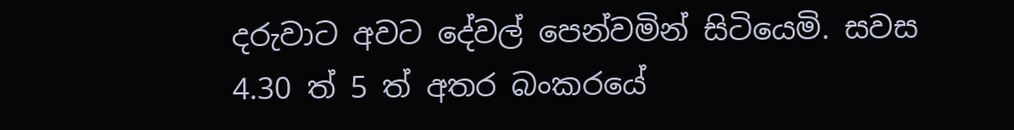දරුවාට අවට දේවල් පෙන්වමින් සිටියෙමි. සවස 4.30 ත් 5 ත් අතර බංකරයේ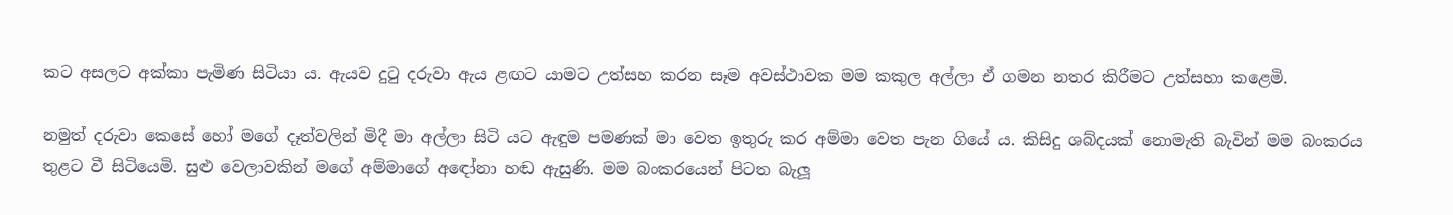කට අසලට අක්කා පැමිණ සිටියා ය. ඇයව දුටු දරුවා ඇය ළඟට යාමට උත්සහ කරන සෑම අවස්ථාවක මම කකුල අල්ලා ඒ ගමන නතර කිරීමට උත්සහා කළෙමි.

නමුත් දරුවා කෙසේ හෝ මගේ දෑත්වලින් මිදී මා අල්ලා සිටි යට ඇඳුම පමණක් මා වෙත ඉතුරු කර අම්මා වෙත පැන ගියේ ය. කිසිදු ශබ්දයක් නොමැති බැවින් මම බංකරය තුළට වී සිටියෙමි. සුළු වෙලාවකින් මගේ අම්මාගේ අඳෝනා හඬ ඇසුණි. මම බංකරයෙන් පිටත බැලූ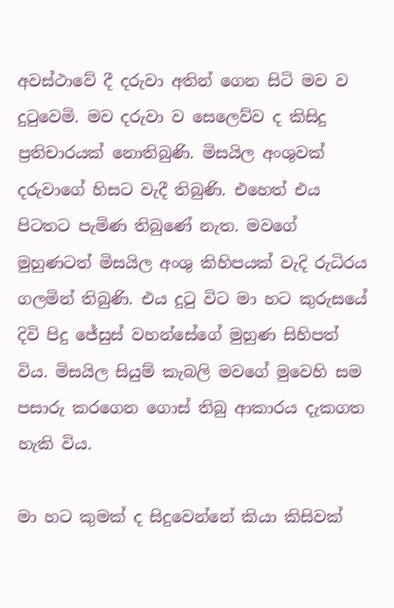අවස්ථාවේ දී දරුවා අතින් ගෙන සිටි මව ව දුටුවෙමි. මව දරුවා ව සෙලෙව්ව ද කිසිදු ප්‍රතිචාරයක් නොතිබුණි. මිසයිල අංශුවක් දරුවාගේ හිසට වැදී තිබුණි. එහෙත් එය පිටතට පැමිණ තිබුණේ නැත. මවගේ මුහුණටත් මිසයිල අංශු කිහිපයක් වැදි රුධිරය ගලමින් තිබුණි. එය දුටු විට මා හට කුරුසයේ දිවි පිදු ජේසුස් වහන්සේගේ මුහුණ සිහිපත් විය. මිසයිල සියුම් කැබලි මවගේ මුවෙහි සම පසාරු කරගෙන ගොස් තිබු ආකාරය දැකගත හැකි විය.

මා හට කුමක් ද සිදුවෙන්නේ කියා කිසිවක්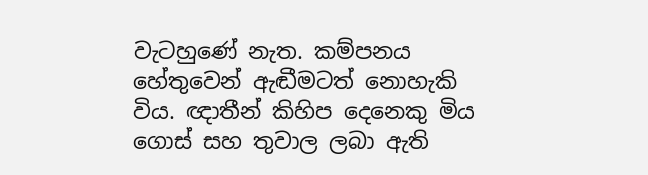වැටහුණේ නැත. කම්පනය හේතුවෙන් ඇඬීමටත් නොහැකි විය. ඥාතීන් කිහිප දෙනෙකු මිය ගොස් සහ තුවාල ලබා ඇති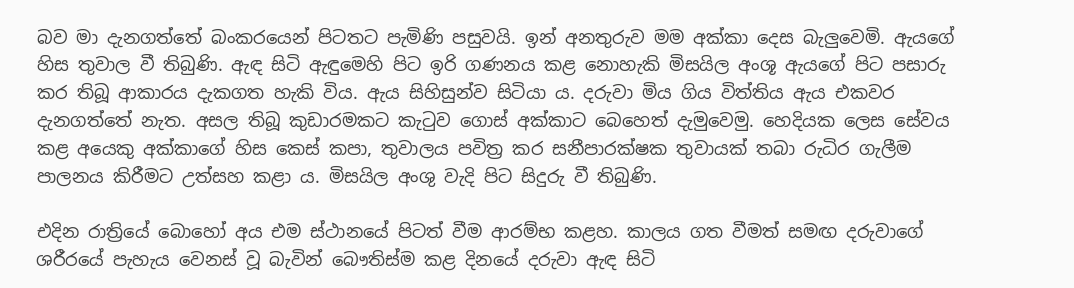බව මා දැනගත්තේ බංකරයෙන් පිටතට පැමිණි පසුවයි. ඉන් අනතුරුව මම අක්කා දෙස බැලුවෙමි. ඇයගේ හිස තුවාල වී තිබුණි. ඇඳ සිටි ඇඳුමෙහි පිට ඉරි ගණනය කළ නොහැකි මිසයිල අංශූ ඇයගේ පිට පසාරු කර තිබූ ආකාරය දැකගත හැකි විය. ඇය සිහිසුන්ව සිටියා ය. දරුවා මිය ගිය විත්තිය ඇය එකවර දැනගත්තේ නැත. අසල තිබූ කුඩාරමකට කැටුව ගොස් අක්කාට බෙහෙත් දැමුවෙමු. හෙදියක ලෙස සේවය කළ අයෙකු අක්කාගේ හිස කෙස් කපා, තුවාලය පවිත්‍ර කර සනීපාරක්ෂක තුවායක් තබා රුධිර ගැලීම පාලනය කිරීමට උත්සහ කළා ය. මිසයිල අංශු වැදි පිට සිදුරු වී තිබුණි.

එදින රාත්‍රියේ බොහෝ අය එම ස්ථානයේ පිටත් වීම ආරම්භ කළහ. කාලය ගත වීමත් සමඟ දරුවාගේ ශරීරයේ පැහැය වෙනස් වූ බැවින් බෞතිස්ම කළ දිනයේ දරුවා ඇඳ සිටි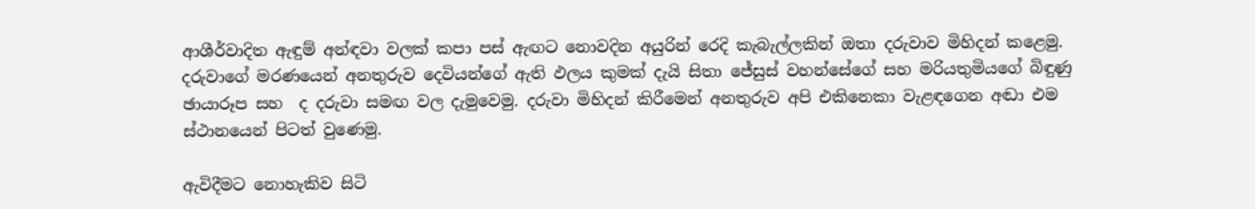ආශීර්වාදිත ඇඳුම් අන්ඳවා වලක් කපා පස් ඇඟට නොවදින අයුරින් රෙදි කැබැල්ලකින් ඔතා දරුවාව මිහිදන් කළෙමු. දරුවාගේ මරණයෙන් අනතුරුව දෙවියන්ගේ ඇති ඵලය කුමක් දැයි සිතා ජේසුස් වහන්සේගේ සහ මරියතුමියගේ බිඳුණු ඡායාරූප සහ  ද දරුවා සමඟ වල දැමුවෙමු. දරුවා මිහිදන් කිරීමෙන් අනතුරුව අපි එකිනෙකා වැළඳගෙන අඬා එම ස්ථානයෙන් පිටත් වුණෙමු.

ඇවිදීමට නොහැකිව සිටි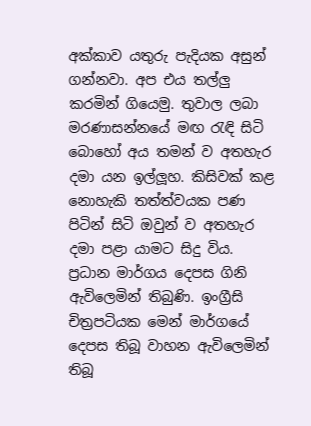අක්කාව යතුරු පැදියක අසුන් ගන්නවා. අප එය තල්ලු කරමින් ගියෙමු. තුවාල ලබා මරණාසන්නයේ මඟ රැඳි සිටි බොහෝ අය තමන් ව අතහැර දමා යන ඉල්ලූහ. කිසිවක් කළ නොහැකි තත්ත්වයක පණ පිටින් සිටි ඔවුන් ව අතහැර දමා පළා යාමට සිදු විය. ප්‍රධාන මාර්ගය දෙපස ගිනි ඇවිලෙමින් තිබුණි. ඉංග්‍රීසි චිත්‍රපටියක මෙන් මාර්ගයේ දෙපස තිබූ වාහන ඇවිලෙමින් තිබූ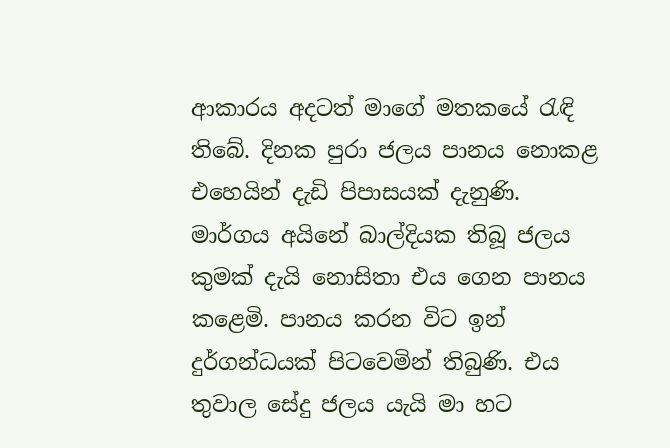ආකාරය අදටත් මාගේ මතකයේ රැඳි තිබේ. දිනක පුරා ජලය පානය නොකළ එහෙයින් දැඩි පිපාසයක් දැනුණි. මාර්ගය අයිනේ බාල්දියක තිබූ ජලය කුමක් දැයි නොසිතා එය ගෙන පානය කළෙමි. පානය කරන විට ඉන් දුර්ගන්ධයක් පිටවෙමින් තිබුණි. එය තුවාල සේදු ජලය යැයි මා හට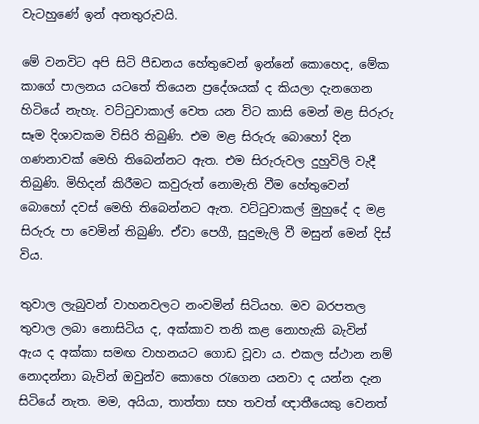වැටහුණේ ඉන් අනතුරුවයි.

මේ වනවිට අපි සිටි පීඩනය හේතුවෙන් ඉන්නේ කොහෙද, මේක කාගේ පාලනය යටතේ තියෙන ප්‍රදේශයක් ද කියලා දැනගෙන හිටියේ නැහැ. වට්ටුවාකාල් වෙත යන විට කාසි මෙන් මළ සිරුරු සෑම දිශාවකම විසිරි තිබුණි. එම මළ සිරුරු බොහෝ දින ගණනාවක් මෙහි තිබෙන්නට ඇත. එම සිරුරුවල දුහුවිලි වැදී තිබුණි. මිහිදන් කිරීමට කවුරුත් නොමැති වීම හේතුවෙන් බොහෝ දවස් මෙහි තිබෙන්නට ඇත. වට්ටුවාකල් මුහුදේ ද මළ සිරුරු පා වෙමින් තිබුණි. ඒවා පෙගී, සුදුමැලි වී මසුන් මෙන් දිස් විය.

තුවාල ලැබුවන් වාහනවලට නංවමින් සිටියහ. මව බරපතල තුවාල ලබා නොසිටිය ද, අක්කාව තනි කළ නොහැකි බැවින් ඇය ද අක්කා සමඟ වාහනයට ගොඩ වූවා ය. එකල ස්ථාන නම් නොදන්නා බැවින් ඔවුන්ව කොහෙ රැගෙන යනවා ද යන්න දැන සිටියේ නැත. මම, අයියා, තාත්තා සහ තවත් ඥාතීයෙකු වෙනත්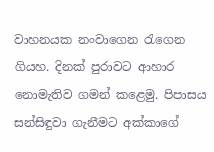වාහනයක නංවාගෙන රැගෙන ගියහ. දිනක් පුරාවට ආහාර නොමැතිව ගමන් කළෙමු. පිපාසය සන්සිඳුවා ගැනීමට අක්කාගේ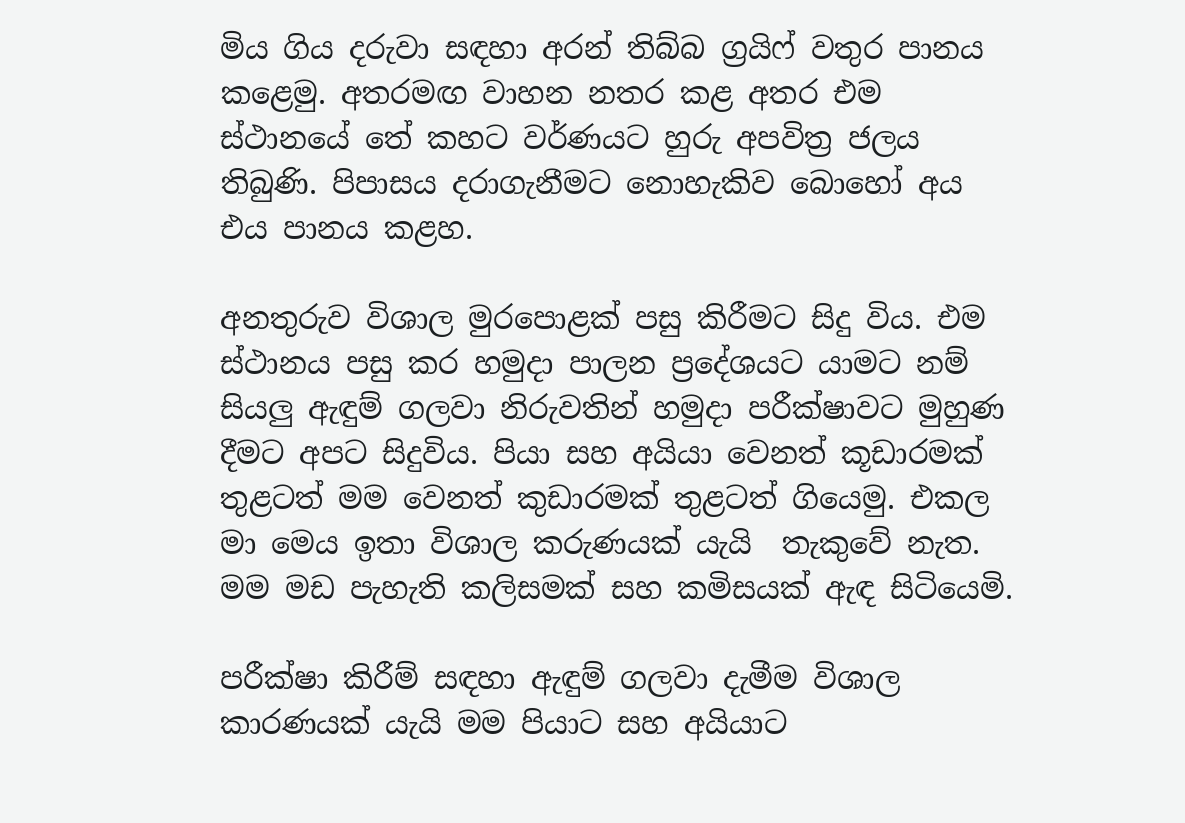මිය ගිය දරුවා සඳහා අරන් තිබ්බ ග්‍රයිෆ් වතුර පානය කළෙමු. අතරමඟ වාහන නතර කළ අතර එම ස්ථානයේ තේ කහට වර්ණයට හුරු අපවිත්‍ර ජලය තිබුණි. පිපාසය දරාගැනීමට නොහැකිව බොහෝ අය එය පානය කළහ.

අනතුරුව විශාල මුරපොළක් පසු කිරීමට සිදු විය. එම ස්ථානය පසු කර හමුදා පාලන ප්‍රදේශයට යාමට නම් සියලු ඇඳුම් ගලවා නිරුවතින් හමුදා පරීක්ෂාවට මුහුණ දීමට අපට සිදුවිය. පියා සහ අයියා වෙනත් කූඩාරමක් තුළටත් මම වෙනත් කුඩාරමක් තුළටත් ගියෙමු. එකල මා මෙය ඉතා විශාල කරුණයක් යැයි  තැකුවේ නැත. මම මඩ පැහැති කලිසමක් සහ කමිසයක් ඇඳ සිටියෙමි.

පරීක්ෂා කිරීම් සඳහා ඇඳුම් ගලවා දැමීම විශාල කාරණයක් යැයි මම පියාට සහ අයියාට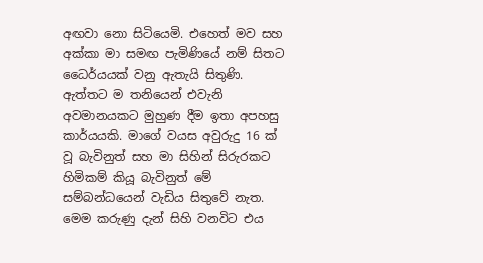අඟවා නො සිටියෙමි. එහෙත් මව සහ අක්කා මා සමඟ පැමිණියේ නම් සිතට ධෛර්යයක් වනු ඇතැයි සිතුණි. ඇත්තට ම තනියෙන් එවැනි අවමානයකට මුහුණ දීම ඉතා අපහසු කාර්යයකි. මාගේ වයස අවුරුදු 16 ක් වූ බැවිනුත් සහ මා සිහින් සිරුරකට හිමිකම් කියූ බැවිනුත් මේ සම්බන්ධයෙන් වැඩිය සිතුවේ නැත. මෙම කරුණු දැන් සිහි වනවිට එය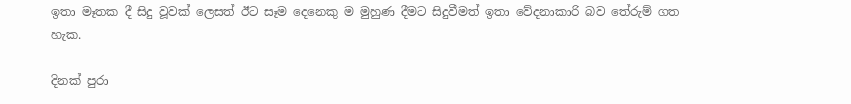ඉතා මෑතක දී සිදු වූවක් ලෙසත් ඊට සෑම දෙනෙකු ම මුහුණ දීමට සිදුවීමත් ඉතා වේදනාකාරි බව තේරුම් ගත හැක.

දිනක් පුරා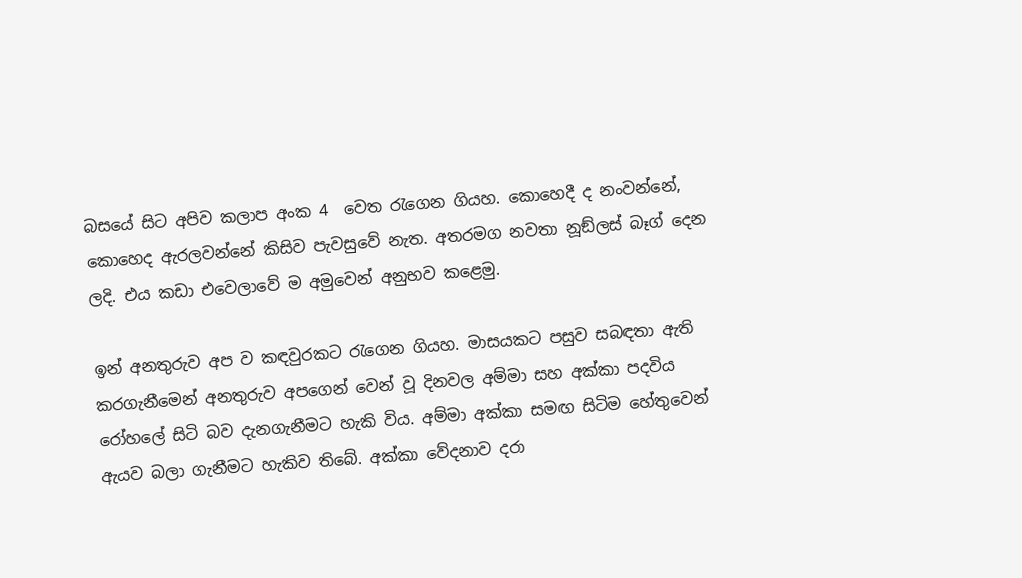බසයේ සිට අපිව කලාප අංක 4  වෙත රැගෙන ගියහ. කොහෙදී ද නංවන්නේ, කොහෙද ඇරලවන්නේ කිසිව පැවසුවේ නැත. අතරමග නවතා නූඞ්ලස් බෑග් දෙන ලදි. එය කඩා එවෙලාවේ ම අමුවෙන් අනුභව කළෙමු.

ඉන් අනතුරුව අප ව කඳවුරකට රැගෙන ගියහ. මාසයකට පසුව සබඳතා ඇති කරගැනීමෙන් අනතුරුව අපගෙන් වෙන් වූ දිනවල අම්මා සහ අක්කා පදවිය රෝහලේ සිටි බව දැනගැනීමට හැකි විය. අම්මා අක්කා සමඟ සිටිම හේතුවෙන් ඇයව බලා ගැනීමට හැකිව තිබේ. අක්කා වේදනාව දරා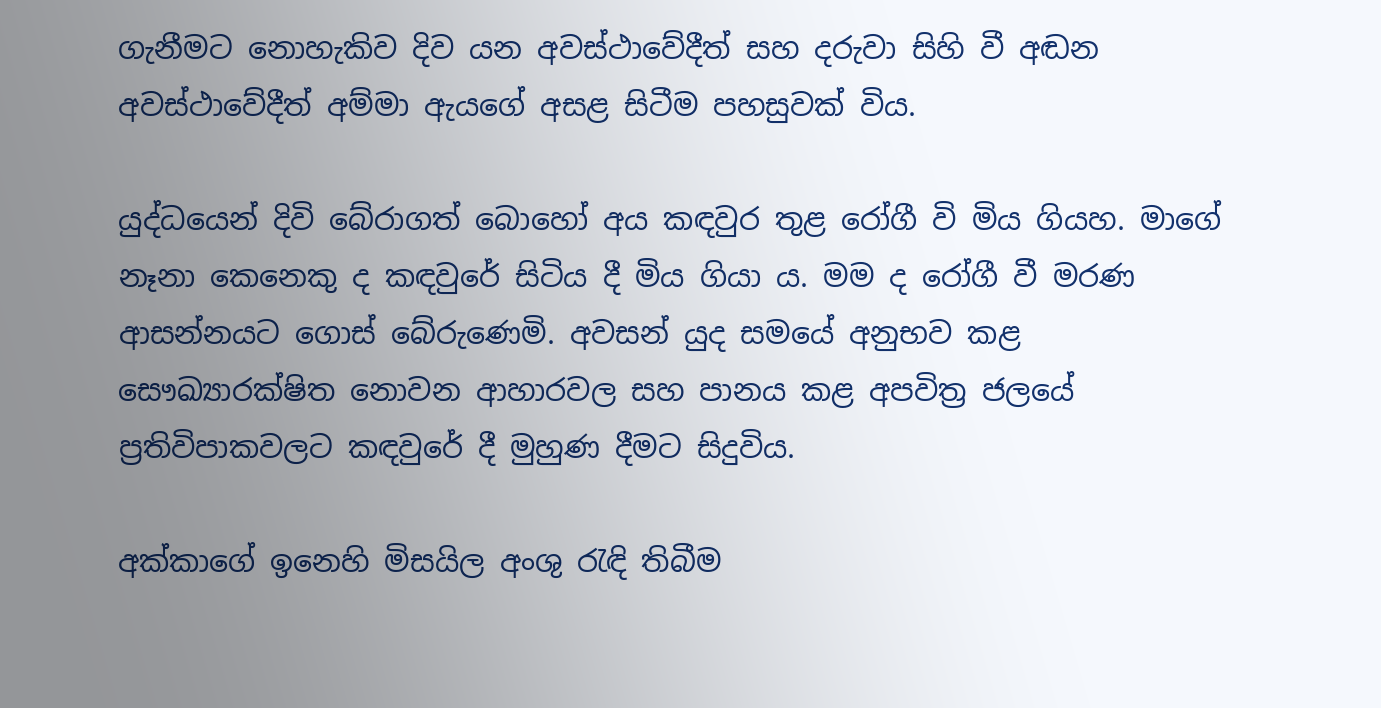ගැනීමට නොහැකිව දිව යන අවස්ථාවේදීත් සහ දරුවා සිහි වී අඬන අවස්ථාවේදීත් අම්මා ඇයගේ අසළ සිටීම පහසුවක් විය.

යුද්ධයෙන් දිවි බේරාගත් බොහෝ අය කඳවුර තුළ රෝගී වි මිය ගියහ. මාගේ නෑනා කෙනෙකු ද කඳවුරේ සිටිය දී මිය ගියා ය. මම ද රෝගී වී මරණ ආසන්නයට ගොස් බේරුණෙමි. අවසන් යුද සමයේ අනුභව කළ සෞඛ්‍යාරක්ෂිත නොවන ආහාරවල සහ පානය කළ අපවිත්‍ර ජලයේ ප්‍රතිවිපාකවලට කඳවුරේ දී මුහුණ දීමට සිදුවිය.

අක්කාගේ ඉනෙහි මිසයිල අංශු රැඳි තිබීම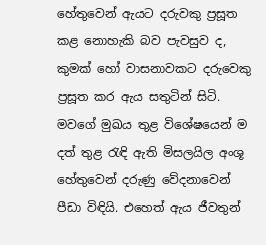හේතුවෙන් ඇයට දරුවකු ප්‍රසූත කළ නොහැකි බව පැවසුව ද, කුමක් හෝ වාසනාවකට දරුවෙකු ප්‍රසූත කර ඇය සතුටින් සිටි. මවගේ මුඛය තුළ විශේෂයෙන් ම දත් තුළ රැඳි ඇති මිසලයිල අංශූ හේතුවෙන් දරුණු වේදනාවෙන් පීඩා විඳියි. එහෙත් ඇය ජීවතුන්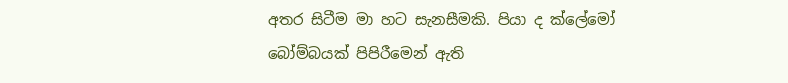අතර සිටීම මා හට සැනසීමකි. පියා ද ක්ලේමෝ බෝම්බයක් පිපිරීමෙන් ඇති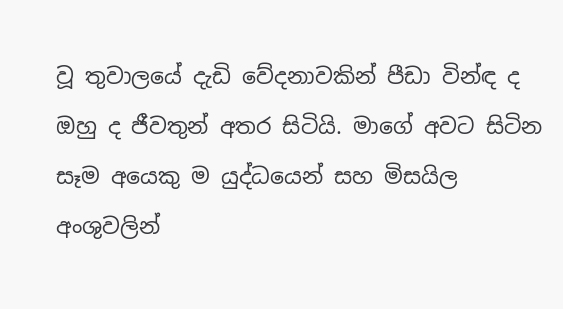වූ තුවාලයේ දැඩි වේදනාවකින් පීඩා වින්ඳ ද ඔහු ද ජීවතුන් අතර සිටියි. මාගේ අවට සිටින සෑම අයෙකු ම යුද්ධයෙන් සහ මිසයිල අංශුවලින්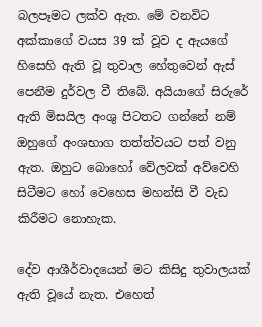බලපෑමට ලක්ව ඇත. මේ වනවිට අක්කාගේ වයස 39 ක් වූව ද ඇයගේ හිසෙහි ඇති වූ තුවාල හේතුවෙන් ඇස් පෙනීම දුර්වල වී තිබේ. අයියාගේ සිරුරේ ඇති මිසයිල අංශු පිටතට ගන්නේ නම් ඔහුගේ අංශභාග තත්ත්වයට පත් වනු ඇත. ඔහුට බොහෝ වේලවක් අව්වෙහි සිටීමට හෝ වෙහෙස මහන්සි වී වැඩ කිරීමට නොහැක.

දේව ආශීර්වාදයෙන් මට කිසිදු තුවාලයක් ඇති වූයේ නැත. එහෙත්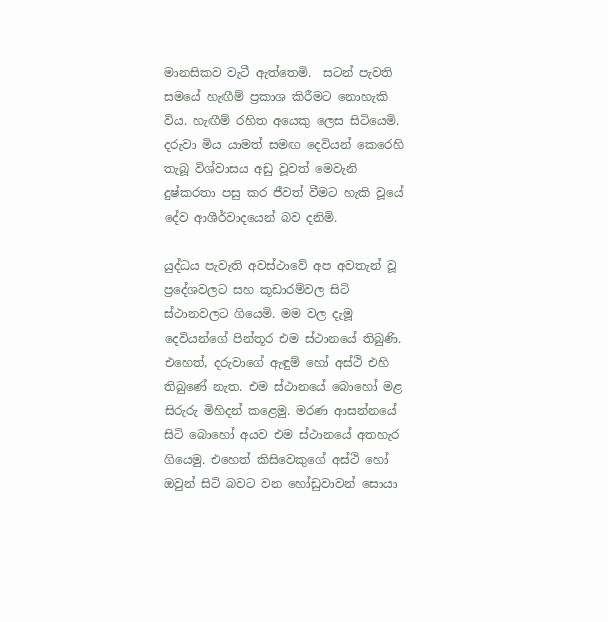මානසිකව වැටී ඇත්තෙමි.  සටන් පැවති සමයේ හැඟීම් ප්‍රකාශ කිරීමට නොහැකි විය. හැඟීම් රහිත අයෙකු ලෙස සිටියෙමි. දරුවා මිය යාමත් සමඟ දෙවියන් කෙරෙහි තැබූ විශ්වාසය අඩු වූවත් මෙවැනි දුෂ්කරතා පසු කර ජීවත් වීමට හැකි වූයේ දේව ආශීර්වාදයෙන් බව දනිමි.

යුද්ධය පැවැති අවස්ථාවේ අප අවතැන් වූ ප්‍රදේශවලට සහ කූඩාරම්වල සිටි ස්ථානවලට ගියෙමි. මම වල දැමූ දෙවියන්ගේ පින්තූර එම ස්ථානයේ තිබුණි. එහෙත්, දරුවාගේ ඇඳුම් හෝ අස්ථි එහි තිබුණේ නැත. එම ස්ථානයේ බොහෝ මළ සිරුරු මිහිදන් කළෙමු. මරණ ආසන්නයේ සිටි බොහෝ අයව එම ස්ථානයේ අතහැර ගියෙමු. එහෙත් කිසිවෙකුගේ අස්ථි හෝ ඔවුන් සිටි බවට වන හෝඩුවාවන් සොයා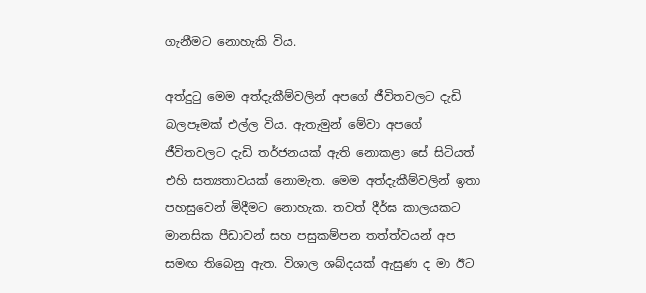ගැනීමට නොහැකි විය.

අත්දුටු මෙම අත්දැකීම්වලින් අපගේ ජීවිතවලට දැඩි බලපෑමක් එල්ල විය. ඇතැමුන් මේවා අපගේ ජීවිතවලට දැඩි තර්ජනයක් ඇති නොකළා සේ සිටියත් එහි සත්‍යතාවයක් නොමැත. මෙම අත්දැකීම්වලින් ඉතා පහසුවෙන් මිදීමට නොහැක. තවත් දීර්ඝ කාලයකට මානසික පීඩාවන් සහ පසුකම්පන තත්ත්වයන් අප සමඟ තිබෙනු ඇත. විශාල ශබ්දයක් ඇසුණ ද මා ඊට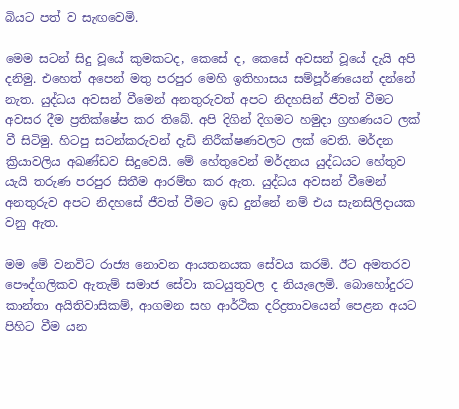බියට පත් ව සැඟවෙමි.

මෙම සටන් සිදු වූයේ කුමකටද, කෙසේ ද, කෙසේ අවසන් වූයේ දැයි අපි දනිමු. එහෙත් අපෙන් මතු පරපුර මෙහි ඉතිහාසය සම්පූර්ණයෙන් දන්නේ නැත. යුද්ධය අවසන් වීමෙන් අනතුරුවත් අපට නිදහසින් ජීවත් වීමට අවසර දීම ප්‍රතික්ෂේප කර තිබේ. අපි දිගින් දිගමට හමුදා ග්‍රහණයට ලක් වී සිටිමු. හිටපු සටන්කරුවන් දැඩි නිරීක්ෂණවලට ලක් වෙති. මර්දන ක්‍රියාවලිය අඛණ්ඩව සිදුවෙයි. මේ හේතුවෙන් මර්දනය යුද්ධයට හේතුව යැයි තරුණ පරපුර සිතීම ආරම්භ කර ඇත. යුද්ධය අවසන් වීමෙන් අනතුරුව අපට නිදහසේ ජීවත් වීමට ඉඩ දුන්නේ නම් එය සැනසිලිදායක වනු ඇත.

මම මේ වනවිට රාජ්‍ය නොවන ආයතනයක සේවය කරමි. ඊට අමතරව පෞද්ගලිකව ඇතැම් සමාජ සේවා කටයුතුවල ද නියැලෙමි. බොහෝදුරට කාන්තා අයිතිවාසිකම්, ආගමන සහ ආර්ථික දරිද්‍රතාවයෙන් පෙළන අයට පිහිට වීම යන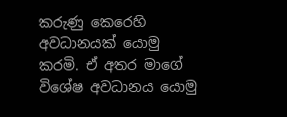කරුණු කෙරෙහි අවධානයක් යොමු කරමි. ඒ අතර මාගේ විශේෂ අවධානය යොමු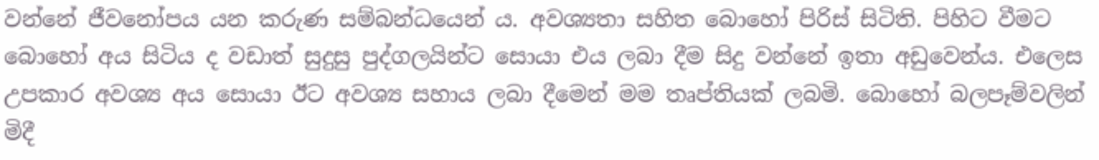වන්නේ ජීවනෝපය යන කරුණ සම්බන්ධයෙන් ය. අවශ්‍යතා සහිත බොහෝ පිරිස් සිටිති. පිහිට වීමට බොහෝ අය සිටිය ද වඩාත් සුදුසු පුද්ගලයින්ට සොයා එය ලබා දීම සිදු වන්නේ ඉතා අඩුවෙන්ය. එලෙස උපකාර අවශ්‍ය අය සොයා ඊට අවශ්‍ය සහාය ලබා දීමෙන් මම තෘප්තියක් ලබමි. බොහෝ බලපෑම්වලින් මිදී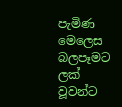පැමිණ මෙලෙස බලපෑමට ලක් වූවන්ට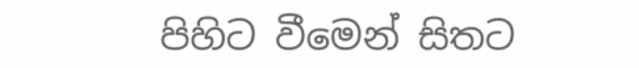පිහිට වීමෙන් සිතට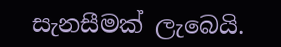සැනසීමක් ලැබෙයි.